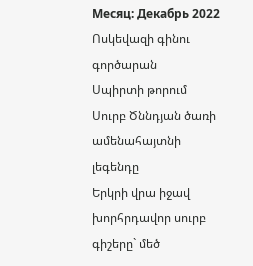Месяц: Декабрь 2022
Ոսկեվազի գինու գործարան
Սպիրտի թորում
Սուրբ Ծննդյան ծառի ամենահայտնի լեգենդը
Երկրի վրա իջավ խորհրդավոր սուրբ գիշերը` մեծ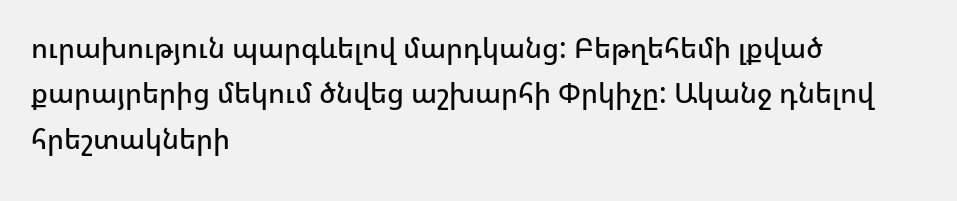ուրախություն պարգևելով մարդկանց: Բեթղեհեմի լքված քարայրերից մեկում ծնվեց աշխարհի Փրկիչը: Ականջ դնելով հրեշտակների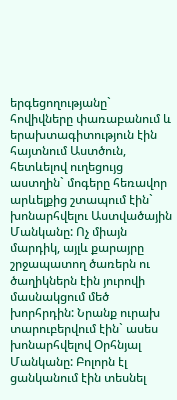երգեցողությանը` հովիվները փառաբանում և երախտագիտություն էին հայտնում Աստծուն, հետևելով ուղեցույց աստղին` մոգերը հեռավոր արևելքից շտապում էին` խոնարհվելու Աստվածային Մանկանը: Ոչ միայն մարդիկ, այլև քարայրը շրջապատող ծառերն ու ծաղիկներն էին յուրովի մասնակցում մեծ խորհրդին: Նրանք ուրախ տարուբերվում էին` ասես խոնարհվելով Օրհնյալ Մանկանը: Բոլորն էլ ցանկանում էին տեսնել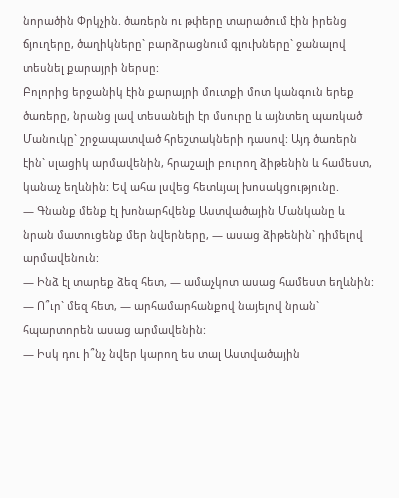նորածին Փրկչին. ծառերն ու թփերը տարածում էին իրենց ճյուղերը, ծաղիկները` բարձրացնում գլուխները` ջանալով տեսնել քարայրի ներսը:
Բոլորից երջանիկ էին քարայրի մուտքի մոտ կանգուն երեք ծառերը, նրանց լավ տեսանելի էր մսուրը և այնտեղ պառկած Մանուկը` շրջապատված հրեշտակների դասով: Այդ ծառերն էին` սլացիկ արմավենին, հրաշալի բուրող ձիթենին և համեստ, կանաչ եղևնին: Եվ ահա լսվեց հետևյալ խոսակցությունը.
— Գնանք մենք էլ խոնարհվենք Աստվածային Մանկանը և նրան մատուցենք մեր նվերները, — ասաց ձիթենին` դիմելով արմավենուն:
— Ինձ էլ տարեք ձեզ հետ, — ամաչկոտ ասաց համեստ եղևնին:
— Ո՞ւր` մեզ հետ, — արհամարհանքով նայելով նրան` հպարտորեն ասաց արմավենին:
— Իսկ դու ի՞նչ նվեր կարող ես տալ Աստվածային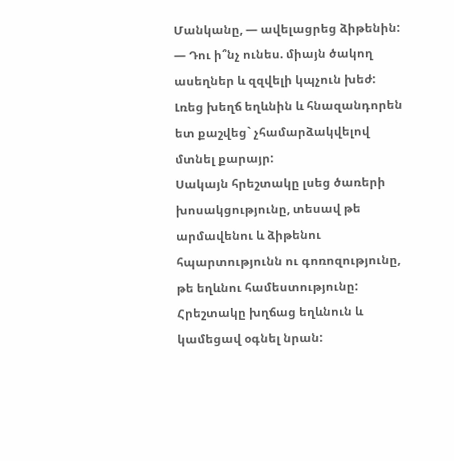Մանկանը, — ավելացրեց ձիթենին: — Դու ի՞նչ ունես. միայն ծակող ասեղներ և զզվելի կպչուն խեժ:
Լռեց խեղճ եղևնին և հնազանդորեն ետ քաշվեց` չհամարձակվելով մտնել քարայր:
Սակայն հրեշտակը լսեց ծառերի խոսակցությունը, տեսավ թե արմավենու և ձիթենու հպարտությունն ու գոռոզությունը, թե եղևնու համեստությունը: Հրեշտակը խղճաց եղևնուն և կամեցավ օգնել նրան: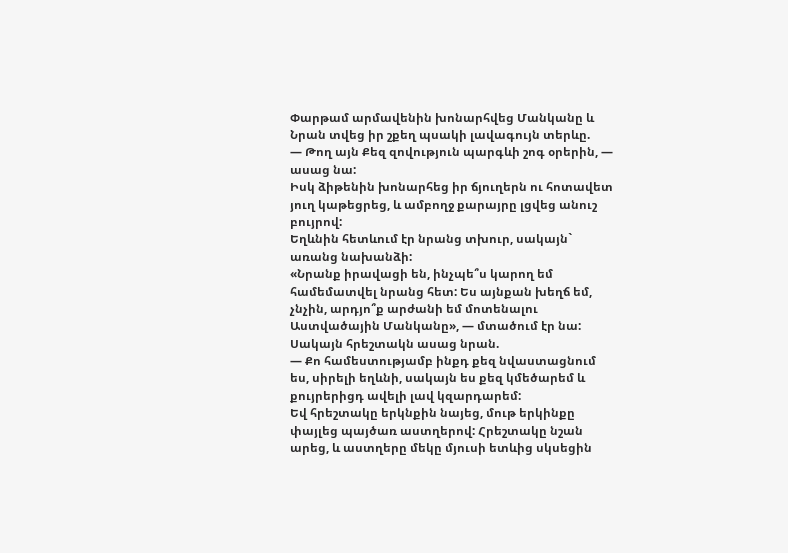Փարթամ արմավենին խոնարհվեց Մանկանը և Նրան տվեց իր շքեղ պսակի լավագույն տերևը.
— Թող այն Քեզ զովություն պարգևի շոգ օրերին, — ասաց նա:
Իսկ ձիթենին խոնարհեց իր ճյուղերն ու հոտավետ յուղ կաթեցրեց, և ամբողջ քարայրը լցվեց անուշ բույրով:
Եղևնին հետևում էր նրանց տխուր, սակայն` առանց նախանձի:
«Նրանք իրավացի են, ինչպե՞ս կարող եմ համեմատվել նրանց հետ: Ես այնքան խեղճ եմ, չնչին, արդյո՞ք արժանի եմ մոտենալու Աստվածային Մանկանը», — մտածում էր նա:
Սակայն հրեշտակն ասաց նրան.
— Քո համեստությամբ ինքդ քեզ նվաստացնում ես, սիրելի եղևնի, սակայն ես քեզ կմեծարեմ և քույրերիցդ ավելի լավ կզարդարեմ:
Եվ հրեշտակը երկնքին նայեց, մութ երկինքը փայլեց պայծառ աստղերով: Հրեշտակը նշան արեց, և աստղերը մեկը մյուսի ետևից սկսեցին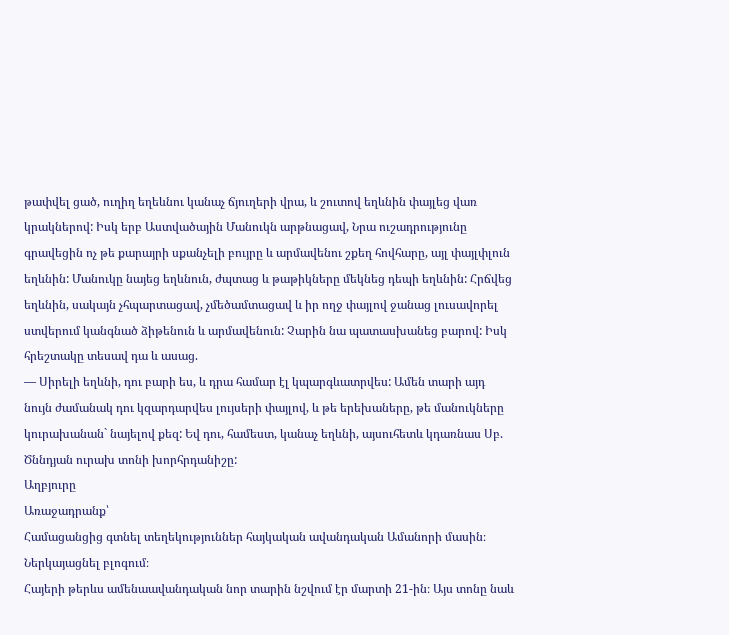թափվել ցած, ուղիղ եղեևնու կանաչ ճյուղերի վրա, և շուտով եղևնին փայլեց վառ կրակներով: Իսկ երբ Աստվածային Մանուկն արթնացավ, Նրա ուշադրությունը գրավեցին ոչ թե քարայրի սքանչելի բույրը և արմավենու շքեղ հովհարը, այլ փայլփլուն եղևնին: Մանուկը նայեց եղևնուն, ժպտաց և թաթիկները մեկնեց դեպի եղևնին: Հրճվեց եղևնին, սակայն չհպարտացավ, չմեծամտացավ և իր ողջ փայլով ջանաց լուսավորել ստվերում կանգնած ձիթենուն և արմավենուն: Չարին նա պատասխանեց բարով: Իսկ հրեշտակը տեսավ դա և ասաց.
— Սիրելի եղևնի, դու բարի ես, և դրա համար էլ կպարգևատրվես: Ամեն տարի այդ նույն ժամանակ դու կզարդարվես լույսերի փայլով, և թե երեխաները, թե մանուկները կուրախանան` նայելով քեզ: Եվ դու, համեստ, կանաչ եղևնի, այսուհետև կդառնաս Սբ. Ծննդյան ուրախ տոնի խորհրդանիշը:
Աղբյուրը
Առաջադրանք՝
Համացանցից գտնել տեղեկություններ հայկական ավանդական Ամանորի մասին։ Ներկայացնել բլոգում։
Հայերի թերևս ամենաավանդական նոր տարին նշվում էր մարտի 21-ին։ Այս տոնը նաև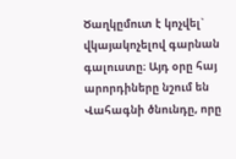Ծաղկըմուտ է կոչվել` վկայակոչելով գարնան գալուստը։ Այդ օրը հայ արորդիները նշում են Վահագնի ծնունդը, որը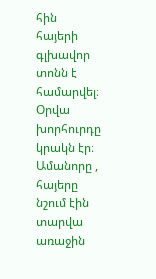հին հայերի գլխավոր տոնն է համարվել։ Օրվա խորհուրդը կրակն էր։ Ամանորը , հայերը նշում էին տարվա առաջին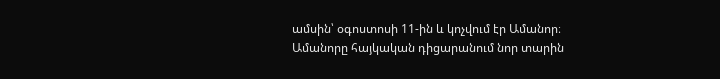ամսին՝ օգոստոսի 11-ին և կոչվում էր Ամանոր։ Ամանորը հայկական դիցարանում նոր տարին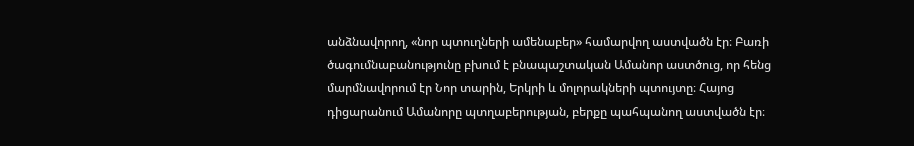անձնավորող, «նոր պտուղների ամենաբեր» համարվող աստվածն էր։ Բառի ծագումնաբանությունը բխում է բնապաշտական Ամանոր աստծուց, որ հենց մարմնավորում էր Նոր տարին, Երկրի և մոլորակների պտույտը։ Հայոց դիցարանում Ամանորը պտղաբերության, բերքը պահպանող աստվածն էր։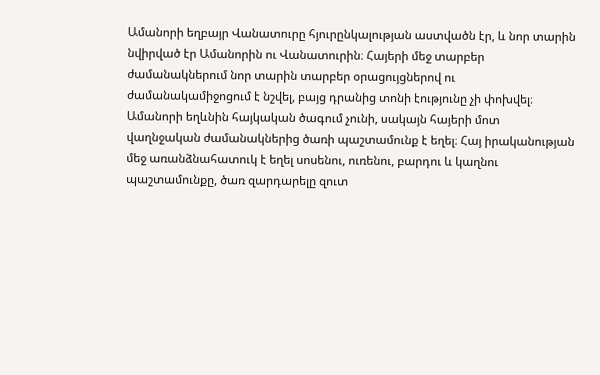Ամանորի եղբայր Վանատուրը հյուրընկալության աստվածն էր, և նոր տարին նվիրված էր Ամանորին ու Վանատուրին։ Հայերի մեջ տարբեր ժամանակներում նոր տարին տարբեր օրացույցներով ու ժամանակամիջոցում է նշվել, բայց դրանից տոնի էությունը չի փոխվել։ Ամանորի եղևնին հայկական ծագում չունի, սակայն հայերի մոտ վաղնջական ժամանակներից ծառի պաշտամունք է եղել։ Հայ իրականության մեջ առանձնահատուկ է եղել սոսենու, ուռենու, բարդու և կաղնու պաշտամունքը, ծառ զարդարելը զուտ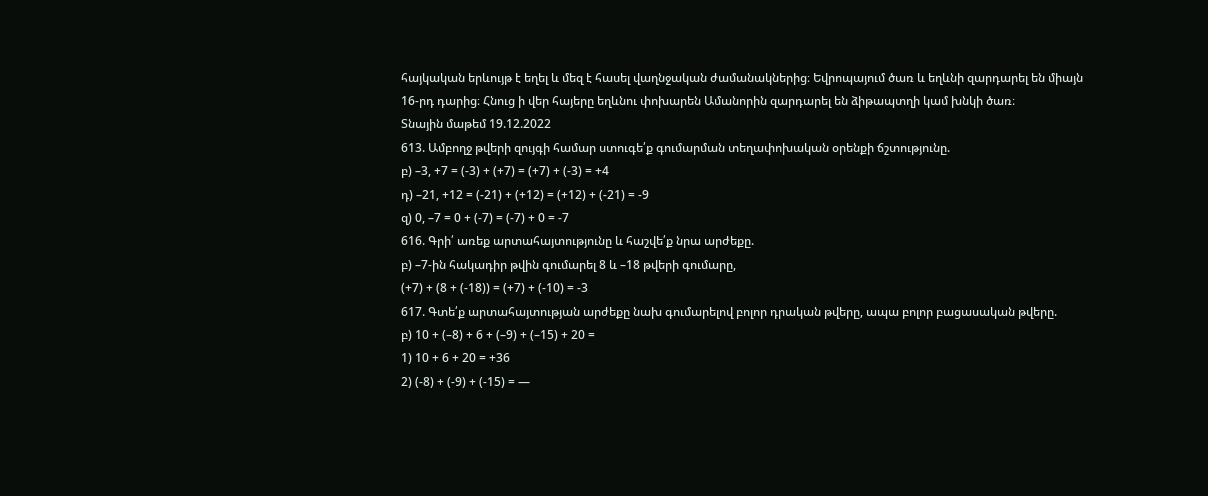հայկական երևույթ է եղել և մեզ է հասել վաղնջական ժամանակներից։ Եվրոպայում ծառ և եղևնի զարդարել են միայն 16-րդ դարից։ Հնուց ի վեր հայերը եղևնու փոխարեն Ամանորին զարդարել են ձիթապտղի կամ խնկի ծառ։
Տնային մաթեմ 19.12.2022
613. Ամբողջ թվերի զույգի համար ստուգե՛ք գումարման տեղափոխական օրենքի ճշտությունը.
բ) –3, +7 = (-3) + (+7) = (+7) + (-3) = +4
դ) –21, +12 = (-21) + (+12) = (+12) + (-21) = -9
զ) 0, –7 = 0 + (-7) = (-7) + 0 = -7
616. Գրի՛ առեք արտահայտությունը և հաշվե՛ք նրա արժեքը.
բ) –7-ին հակադիր թվին գումարել 8 և –18 թվերի գումարը,
(+7) + (8 + (-18)) = (+7) + (-10) = -3
617. Գտե՛ք արտահայտության արժեքը նախ գումարելով բոլոր դրական թվերը, ապա բոլոր բացասական թվերը.
բ) 10 + (–8) + 6 + (–9) + (–15) + 20 =
1) 10 + 6 + 20 = +36
2) (-8) + (-9) + (-15) = —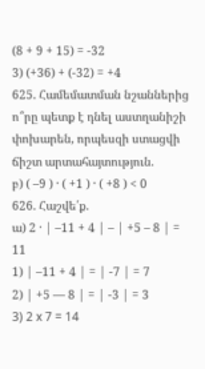(8 + 9 + 15) = -32
3) (+36) + (-32) = +4
625. Համեմատման նշաններից ո՞րը պետք է դնել աստղանիշի փոխարեն, որպեսզի ստացվի ճիշտ արտահայտություն.
բ) ( –9 ) · ( +1 ) · ( +8 ) < 0
626. Հաշվե՛ք.
ա) 2 · | –11 + 4 | – | +5 – 8 | = 11
1) | –11 + 4 | = | -7 | = 7
2) | +5 — 8 | = | -3 | = 3
3) 2 x 7 = 14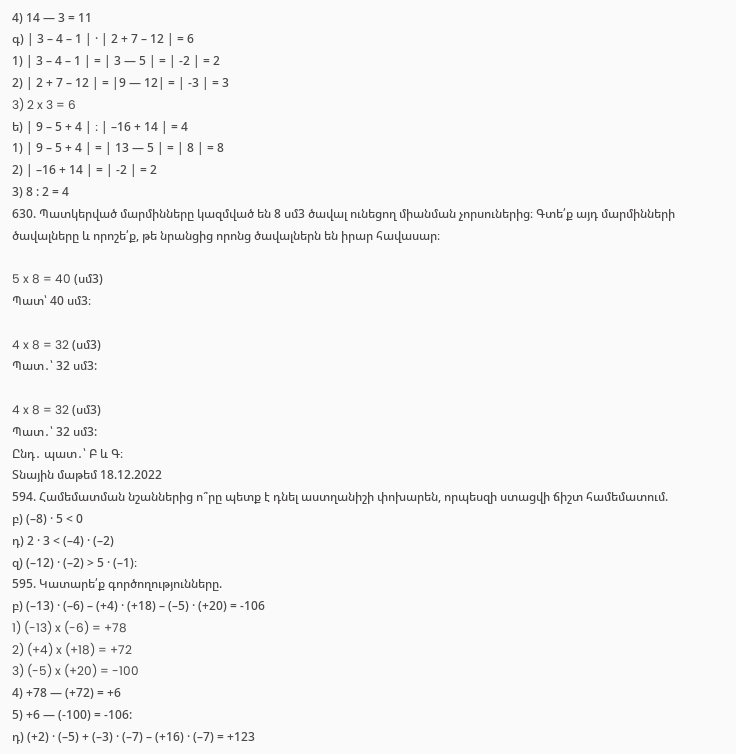4) 14 — 3 = 11
գ) | 3 – 4 – 1 | · | 2 + 7 – 12 | = 6
1) | 3 – 4 – 1 | = | 3 — 5 | = | -2 | = 2
2) | 2 + 7 – 12 | = |9 — 12| = | -3 | = 3
3) 2 x 3 = 6
ե) | 9 – 5 + 4 | ։ | –16 + 14 | = 4
1) | 9 – 5 + 4 | = | 13 — 5 | = | 8 | = 8
2) | –16 + 14 | = | -2 | = 2
3) 8 : 2 = 4
630. Պատկերված մարմինները կազմված են 8 սմ3 ծավալ ունեցող միանման չորսուներից։ Գտե՛ք այդ մարմինների ծավալները և որոշե՛ք, թե նրանցից որոնց ծավալներն են իրար հավասար։

5 x 8 = 40 (սմ3)
Պատ՝ 40 սմ3։

4 x 8 = 32 (սմ3)
Պատ․՝ 32 սմ3:

4 x 8 = 32 (սմ3)
Պատ․՝ 32 սմ3:
Ընդ․ պատ․՝ Բ և Գ։
Տնային մաթեմ 18.12.2022
594. Համեմատման նշաններից ո՞րը պետք է դնել աստղանիշի փոխարեն, որպեսզի ստացվի ճիշտ համեմատում.
բ) (–8) · 5 < 0
դ) 2 · 3 < (–4) · (–2)
զ) (–12) · (–2) > 5 · (–1)։
595. Կատարե՛ք գործողությունները.
բ) (–13) · (–6) – (+4) · (+18) – (–5) · (+20) = -106
1) (-13) x (-6) = +78
2) (+4) x (+18) = +72
3) (-5) x (+20) = -100
4) +78 — (+72) = +6
5) +6 — (-100) = -106:
դ) (+2) · (–5) + (–3) · (–7) – (+16) · (–7) = +123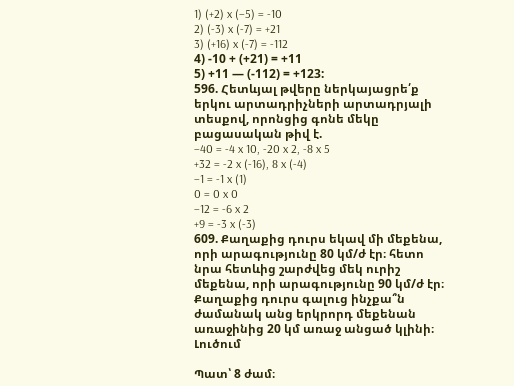1) (+2) x (–5) = -10
2) (-3) x (-7) = +21
3) (+16) x (-7) = -112
4) -10 + (+21) = +11
5) +11 — (-112) = +123:
596. Հետևյալ թվերը ներկայացրե՛ք երկու արտադրիչների արտադրյալի տեսքով, որոնցից գոնե մեկը բացասական թիվ է.
–40 = -4 x 10, -20 x 2, -8 x 5
+32 = -2 x (-16), 8 x (-4)
–1 = -1 x (1)
0 = 0 x 0
–12 = -6 x 2
+9 = -3 x (-3)
609. Քաղաքից դուրս եկավ մի մեքենա, որի արագությունը 80 կմ/ժ էր։ հետո նրա հետևից շարժվեց մեկ ուրիշ մեքենա, որի արագությունը 90 կմ/ժ էր։ Քաղաքից դուրս գալուց ինչքա՞ն ժամանակ անց երկրորդ մեքենան առաջինից 20 կմ առաջ անցած կլինի։
Լուծում

Պատ՝ 8 ժամ։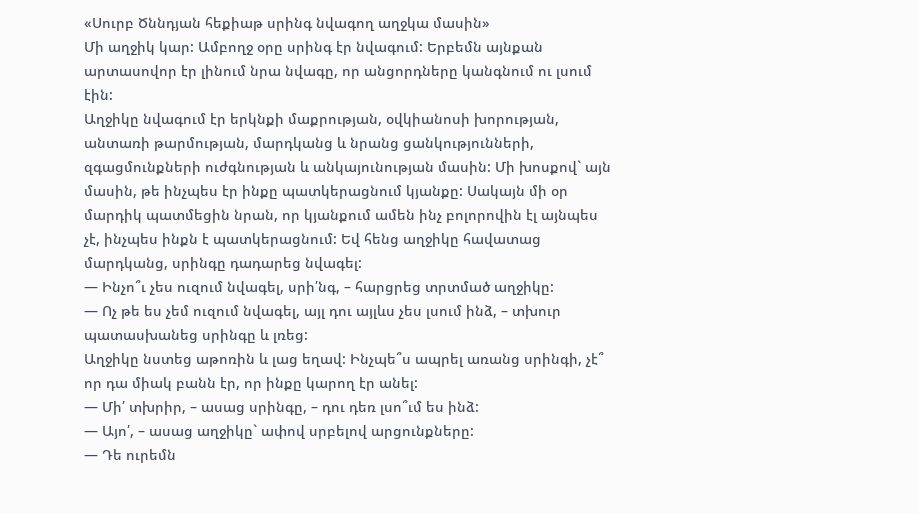«Սուրբ Ծննդյան հեքիաթ սրինգ նվագող աղջկա մասին»
Մի աղջիկ կար: Ամբողջ օրը սրինգ էր նվագում: Երբեմն այնքան արտասովոր էր լինում նրա նվագը, որ անցորդները կանգնում ու լսում էին:
Աղջիկը նվագում էր երկնքի մաքրության, օվկիանոսի խորության, անտառի թարմության, մարդկանց և նրանց ցանկությունների, զգացմունքների ուժգնության և անկայունության մասին: Մի խոսքով` այն մասին, թե ինչպես էր ինքը պատկերացնում կյանքը: Սակայն մի օր մարդիկ պատմեցին նրան, որ կյանքում ամեն ինչ բոլորովին էլ այնպես չէ, ինչպես ինքն է պատկերացնում: Եվ հենց աղջիկը հավատաց մարդկանց, սրինգը դադարեց նվագել:
— Ինչո՞ւ չես ուզում նվագել, սրի՛նգ, – հարցրեց տրտմած աղջիկը:
— Ոչ թե ես չեմ ուզում նվագել, այլ դու այլևս չես լսում ինձ, – տխուր պատասխանեց սրինգը և լռեց:
Աղջիկը նստեց աթոռին և լաց եղավ: Ինչպե՞ս ապրել առանց սրինգի, չէ՞ որ դա միակ բանն էր, որ ինքը կարող էր անել:
— Մի՛ տխրիր, – ասաց սրինգը, – դու դեռ լսո՞ւմ ես ինձ:
— Այո՛, – ասաց աղջիկը` ափով սրբելով արցունքները:
— Դե ուրեմն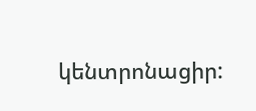կենտրոնացիր: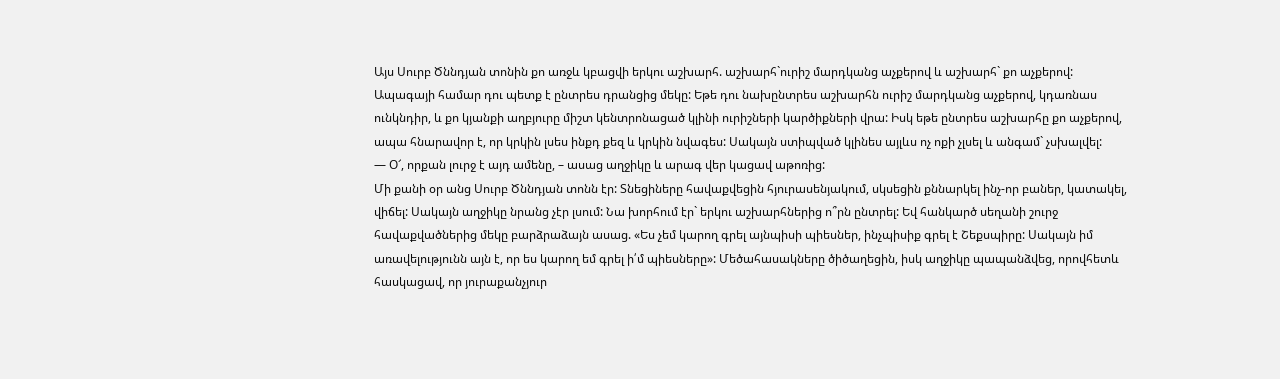Այս Սուրբ Ծննդյան տոնին քո առջև կբացվի երկու աշխարհ. աշխարհ`ուրիշ մարդկանց աչքերով և աշխարհ` քո աչքերով: Ապագայի համար դու պետք է ընտրես դրանցից մեկը: Եթե դու նախընտրես աշխարհն ուրիշ մարդկանց աչքերով, կդառնաս ունկնդիր, և քո կյանքի աղբյուրը միշտ կենտրոնացած կլինի ուրիշների կարծիքների վրա: Իսկ եթե ընտրես աշխարհը քո աչքերով, ապա հնարավոր է, որ կրկին լսես ինքդ քեզ և կրկին նվագես: Սակայն ստիպված կլինես այլևս ոչ ոքի չլսել և անգամ` չսխալվել:
— Օ՜, որքան լուրջ է այդ ամենը, – ասաց աղջիկը և արագ վեր կացավ աթոռից:
Մի քանի օր անց Սուրբ Ծննդյան տոնն էր: Տնեցիները հավաքվեցին հյուրասենյակում, սկսեցին քննարկել ինչ-որ բաներ, կատակել, վիճել: Սակայն աղջիկը նրանց չէր լսում: Նա խորհում էր` երկու աշխարհներից ո՞րն ընտրել: Եվ հանկարծ սեղանի շուրջ հավաքվածներից մեկը բարձրաձայն ասաց. «Ես չեմ կարող գրել այնպիսի պիեսներ, ինչպիսիք գրել է Շեքսպիրը: Սակայն իմ առավելությունն այն է, որ ես կարող եմ գրել ի՛մ պիեսները»: Մեծահասակները ծիծաղեցին, իսկ աղջիկը պապանձվեց, որովհետև հասկացավ, որ յուրաքանչյուր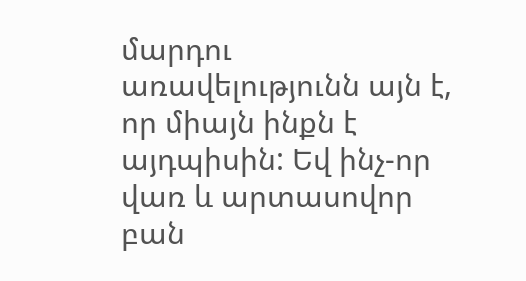մարդու առավելությունն այն է, որ միայն ինքն է այդպիսին: Եվ ինչ-որ վառ և արտասովոր բան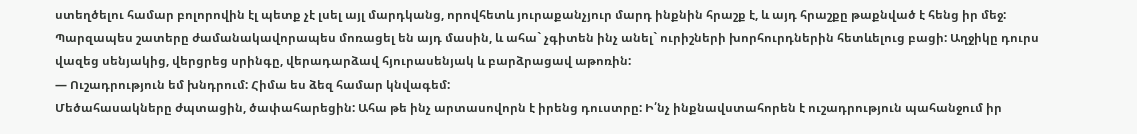ստեղծելու համար բոլորովին էլ պետք չէ լսել այլ մարդկանց, որովհետև յուրաքանչյուր մարդ ինքնին հրաշք է, և այդ հրաշքը թաքնված է հենց իր մեջ: Պարզապես շատերը ժամանակավորապես մոռացել են այդ մասին, և ահա` չգիտեն ինչ անել` ուրիշների խորհուրդներին հետևելուց բացի: Աղջիկը դուրս վազեց սենյակից, վերցրեց սրինգը, վերադարձավ հյուրասենյակ և բարձրացավ աթոռին:
— Ուշադրություն եմ խնդրում: Հիմա ես ձեզ համար կնվագեմ:
Մեծահասակները ժպտացին, ծափահարեցին: Ահա թե ինչ արտասովորն է իրենց դուստրը: Ի՛նչ ինքնավստահորեն է ուշադրություն պահանջում իր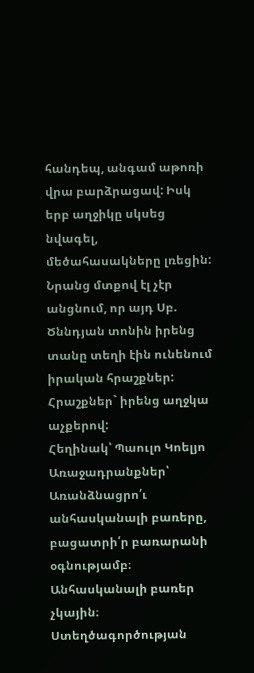հանդեպ, անգամ աթոռի վրա բարձրացավ: Իսկ երբ աղջիկը սկսեց նվագել, մեծահասակները լռեցին: Նրանց մտքով էլ չէր անցնում, որ այդ Սբ. Ծննդյան տոնին իրենց տանը տեղի էին ունենում իրական հրաշքներ: Հրաշքներ` իրենց աղջկա աչքերով:
Հեղինակ՝ Պաուլո Կոելյո
Առաջադրանքներ՝
Առանձնացրո՛ւ անհասկանալի բառերը, բացատրի՛ր բառարանի օգնությամբ։
Անհասկանալի բառեր չկային։
Ստեղծագործության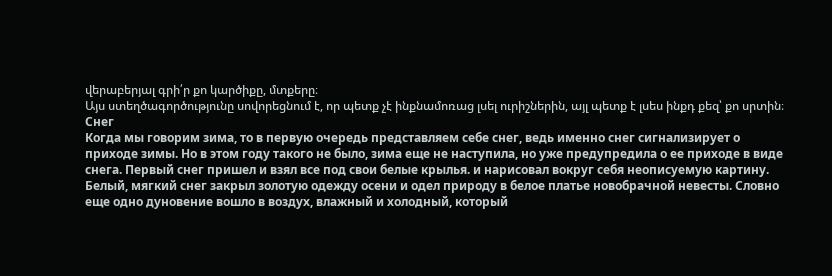վերաբերյալ գրի՛ր քո կարծիքը, մտքերը։
Այս ստեղծագործությունը սովորեցնում է, որ պետք չէ ինքնամոռաց լսել ուրիշներին, այլ պետք է լսես ինքդ քեզ՝ քո սրտին։
Снег
Когда мы говорим зима, то в первую очередь представляем себе снег, ведь именно снег сигнализирует о приходе зимы. Но в этом году такого не было, зима еще не наступила, но уже предупредила о ее приходе в виде снега. Первый снег пришел и взял все под свои белые крылья. и нарисовал вокруг себя неописуемую картину.
Белый, мягкий снег закрыл золотую одежду осени и одел природу в белое платье новобрачной невесты. Словно еще одно дуновение вошло в воздух, влажный и холодный, который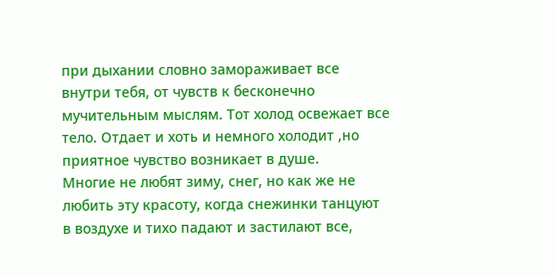при дыхании словно замораживает все внутри тебя, от чувств к бесконечно мучительным мыслям. Тот холод освежает все тело. Отдает и хоть и немного холодит ,но приятное чувство возникает в душе.
Многие не любят зиму, снег, но как же не любить эту красоту, когда снежинки танцуют в воздухе и тихо падают и застилают все,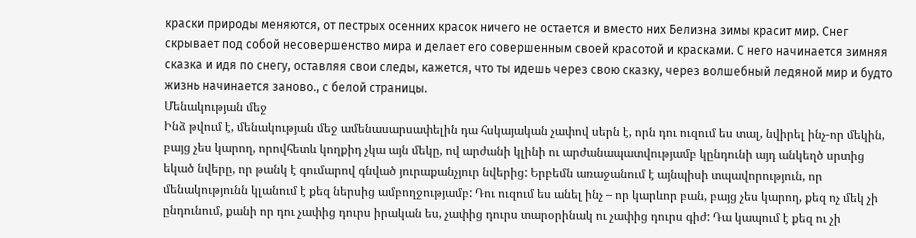краски природы меняются, от пестрых осенних красок ничего не остается и вместо них Белизна зимы красит мир. Снег скрывает под собой несовершенство мира и делает его совершенным своей красотой и красками. С него начинается зимняя сказка и идя по снегу, оставляя свои следы, кажется, что ты идешь через свою сказку, через волшебный ледяной мир и будто жизнь начинается заново., с белой страницы.
Մենակության մեջ
Ինձ թվում է, մենակության մեջ ամենասարսափելին դա հսկայական չափով սերն է, որն դու ուզում ես տալ, նվիրել ինչ-որ մեկին, բայց չես կարող, որովհետև կողքիդ չկա այն մեկը, ով արժանի կլինի ու արժանապատվությամբ կընդունի այդ անկեղծ սրտից եկած նվերը, որ թանկ է գումարով գնված յուրաքանչյուր նվերից: Երբեմն առաջանում է այնպիսի տպավորություն, որ մենակությունն կլանում է քեզ ներսից ամբողջությամբ: Դու ուզում ես անել ինչ – որ կարևոր բան, բայց չես կարող, քեզ ոչ մեկ չի ընդունում, քանի որ դու չափից դուրս իրական ես, չափից դուրս տարօրինակ ու չափից դուրս գիժ: Դա կապում է քեզ ու չի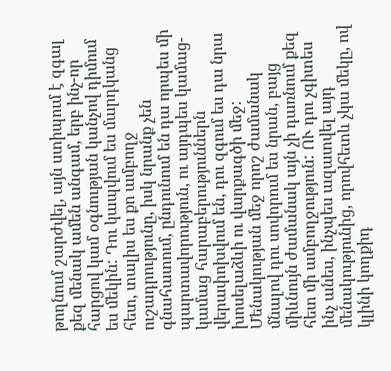թողնում շարժվել, այն ստիպում է զգալ քեզ մենակ ամեն անգամ, երբ ինչ-որ հարցով կամ օգնության կանչով դիմում ես մեկին: Դու կապվում ես մարդկանց հետ, տալիս ես քո ամբողջ ուշադրությունը, իսկ նրանք չեն գնահատում, ընդունում են դա որպես մի պարտավորություն, ու այդպես կամաց-կամաց հարաբերություններն վերափոխվում են, դու զգում ես դա նրա խոսելաձևի ու վարքագծի մեջ: Մենակության մեջ որոշ ժամանակ մնալով դու սովորում ես նրան, բայց միևնույն ժամանակ այն չի դառնում քեզ հետ մի ամբողջություն: ՈՒ դու չգիտես ինչ անես, ինչպես ազատվել այդ մենակությունից, որովհետև չկա մեկը, ով կլինի կողքիդ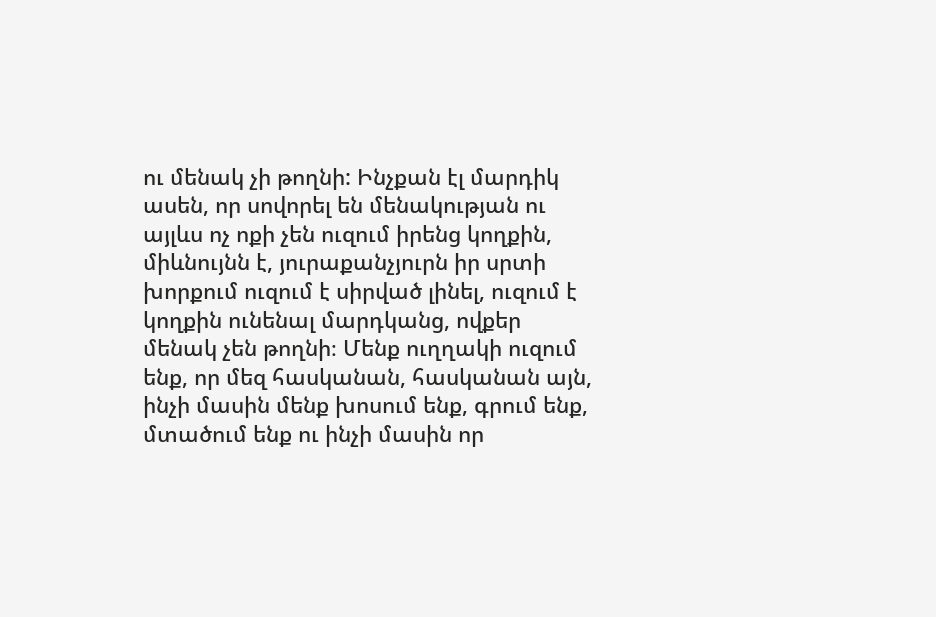ու մենակ չի թողնի: Ինչքան էլ մարդիկ ասեն, որ սովորել են մենակության ու այլևս ոչ ոքի չեն ուզում իրենց կողքին, միևնույնն է, յուրաքանչյուրն իր սրտի խորքում ուզում է սիրված լինել, ուզում է կողքին ունենալ մարդկանց, ովքեր մենակ չեն թողնի։ Մենք ուղղակի ուզում ենք, որ մեզ հասկանան, հասկանան այն, ինչի մասին մենք խոսում ենք, գրում ենք, մտածում ենք ու ինչի մասին որ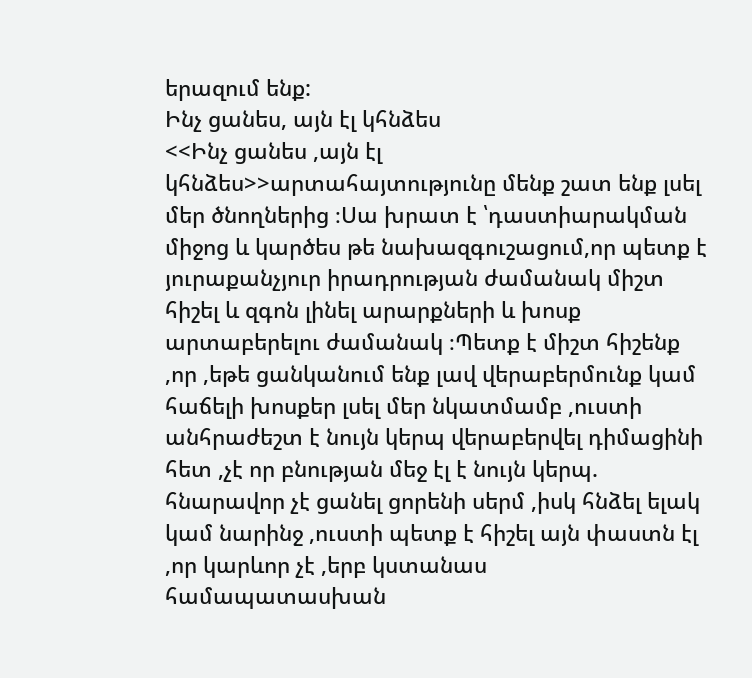երազում ենք:
Ինչ ցանես, այն էլ կհնձես
<<Ինչ ցանես ,այն էլ կհնձես>>արտահայտությունը մենք շատ ենք լսել մեր ծնողներից ։Սա խրատ է ՝դաստիարակման միջոց և կարծես թե նախազգուշացում,որ պետք է յուրաքանչյուր իրադրության ժամանակ միշտ հիշել և զգոն լինել արարքների և խոսք արտաբերելու ժամանակ ։Պետք է միշտ հիշենք ,որ ,եթե ցանկանում ենք լավ վերաբերմունք կամ հաճելի խոսքեր լսել մեր նկատմամբ ,ուստի անհրաժեշտ է նույն կերպ վերաբերվել դիմացինի հետ ,չէ որ բնության մեջ էլ է նույն կերպ. հնարավոր չէ ցանել ցորենի սերմ ,իսկ հնձել ելակ կամ նարինջ ,ուստի պետք է հիշել այն փաստն էլ ,որ կարևոր չէ ,երբ կստանաս համապատասխան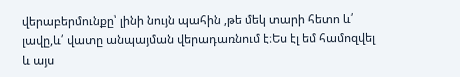վերաբերմունքը՝ լինի նույն պահին ,թե մեկ տարի հետո և՛ լավը,և՛ վատը անպայման վերադառնում է։Ես էլ եմ համոզվել և այս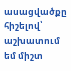ասացվածքը հիշելով՝ աշխատում եմ միշտ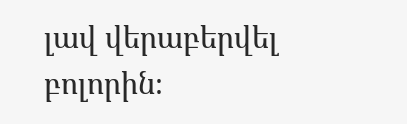լավ վերաբերվել բոլորին։